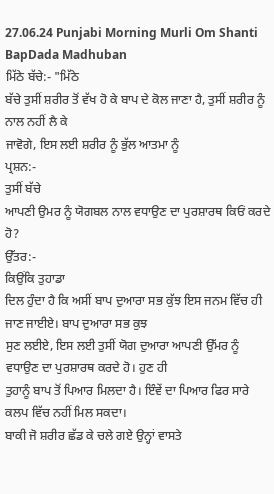27.06.24 Punjabi Morning Murli Om Shanti BapDada Madhuban
ਮਿੱਠੇ ਬੱਚੇ:- "ਮਿੱਠੇ
ਬੱਚੇ ਤੁਸੀਂ ਸ਼ਰੀਰ ਤੋਂ ਵੱਖ ਹੋ ਕੇ ਬਾਪ ਦੇ ਕੋਲ ਜਾਣਾ ਹੈ, ਤੁਸੀਂ ਸ਼ਰੀਰ ਨੂੰ ਨਾਲ ਨਹੀਂ ਲੈ ਕੇ
ਜਾਵੋਗੇ, ਇਸ ਲਈ ਸ਼ਰੀਰ ਨੂੰ ਭੁੱਲ ਆਤਮਾ ਨੂੰ
ਪ੍ਰਸ਼ਨ:-
ਤੁਸੀਂ ਬੱਚੇ
ਆਪਣੀ ਉਮਰ ਨੂੰ ਯੋਗਬਲ ਨਾਲ ਵਧਾਉਣ ਦਾ ਪੁਰਸ਼ਾਰਥ ਕਿਓਂ ਕਰਦੇ ਹੋ?
ਉੱਤਰ:-
ਕਿਉਂਕਿ ਤੁਹਾਡਾ
ਦਿਲ ਹੁੰਦਾ ਹੈ ਕਿ ਅਸੀਂ ਬਾਪ ਦੁਆਰਾ ਸਭ ਕੁੱਝ ਇਸ ਜਨਮ ਵਿੱਚ ਹੀ ਜਾਣ ਜਾਈਏ। ਬਾਪ ਦੁਆਰਾ ਸਭ ਕੁਝ
ਸੁਣ ਲਈਏ, ਇਸ ਲਈ ਤੁਸੀਂ ਯੋਗ ਦੁਆਰਾ ਆਪਣੀ ਉੱਮਰ ਨੂੰ ਵਧਾਉਣ ਦਾ ਪੁਰਸ਼ਾਰਥ ਕਰਦੇ ਹੋ। ਹੁਣ ਹੀ
ਤੁਹਾਨੂੰ ਬਾਪ ਤੋਂ ਪਿਆਰ ਮਿਲਦਾ ਹੈ। ਇੰਵੇਂ ਦਾ ਪਿਆਰ ਫਿਰ ਸਾਰੇ ਕਲਪ ਵਿੱਚ ਨਹੀਂ ਮਿਲ ਸਕਦਾ।
ਬਾਕੀ ਜੋ ਸ਼ਰੀਰ ਛੱਡ ਕੇ ਚਲੇ ਗਏ ਉਨ੍ਹਾਂ ਵਾਸਤੇ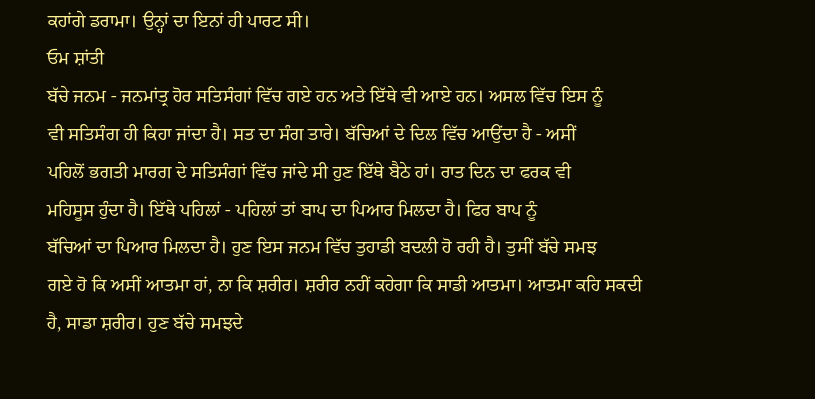ਕਹਾਂਗੇ ਡਰਾਮਾ। ਉਨ੍ਹਾਂ ਦਾ ਇਨਾਂ ਹੀ ਪਾਰਟ ਸੀ।
ਓਮ ਸ਼ਾਂਤੀ
ਬੱਚੇ ਜਨਮ - ਜਨਮਾਂਤ੍ਰ ਹੋਰ ਸਤਿਸੰਗਾਂ ਵਿੱਚ ਗਏ ਹਨ ਅਤੇ ਇੱਥੇ ਵੀ ਆਏ ਹਨ। ਅਸਲ ਵਿੱਚ ਇਸ ਨੂੰ
ਵੀ ਸਤਿਸੰਗ ਹੀ ਕਿਹਾ ਜਾਂਦਾ ਹੈ। ਸਤ ਦਾ ਸੰਗ ਤਾਰੇ। ਬੱਚਿਆਂ ਦੇ ਦਿਲ ਵਿੱਚ ਆਉਂਦਾ ਹੈ - ਅਸੀਂ
ਪਹਿਲੋਂ ਭਗਤੀ ਮਾਰਗ ਦੇ ਸਤਿਸੰਗਾਂ ਵਿੱਚ ਜਾਂਦੇ ਸੀ ਹੁਣ ਇੱਥੇ ਬੈਠੇ ਹਾਂ। ਰਾਤ ਦਿਨ ਦਾ ਫਰਕ ਵੀ
ਮਹਿਸੂਸ ਹੁੰਦਾ ਹੈ। ਇੱਥੇ ਪਹਿਲਾਂ - ਪਹਿਲਾਂ ਤਾਂ ਬਾਪ ਦਾ ਪਿਆਰ ਮਿਲਦਾ ਹੈ। ਫਿਰ ਬਾਪ ਨੂੰ
ਬੱਚਿਆਂ ਦਾ ਪਿਆਰ ਮਿਲਦਾ ਹੈ। ਹੁਣ ਇਸ ਜਨਮ ਵਿੱਚ ਤੁਹਾਡੀ ਬਦਲੀ ਹੋ ਰਹੀ ਹੈ। ਤੁਸੀਂ ਬੱਚੇ ਸਮਝ
ਗਏ ਹੋ ਕਿ ਅਸੀਂ ਆਤਮਾ ਹਾਂ, ਨਾ ਕਿ ਸ਼ਰੀਰ। ਸ਼ਰੀਰ ਨਹੀਂ ਕਹੇਗਾ ਕਿ ਸਾਡੀ ਆਤਮਾ। ਆਤਮਾ ਕਹਿ ਸਕਦੀ
ਹੈ, ਸਾਡਾ ਸ਼ਰੀਰ। ਹੁਣ ਬੱਚੇ ਸਮਝਦੇ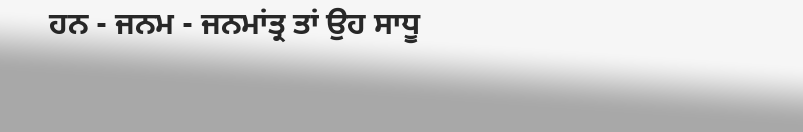ਹਨ - ਜਨਮ - ਜਨਮਾਂਤ੍ਰ ਤਾਂ ਉਹ ਸਾਧੂ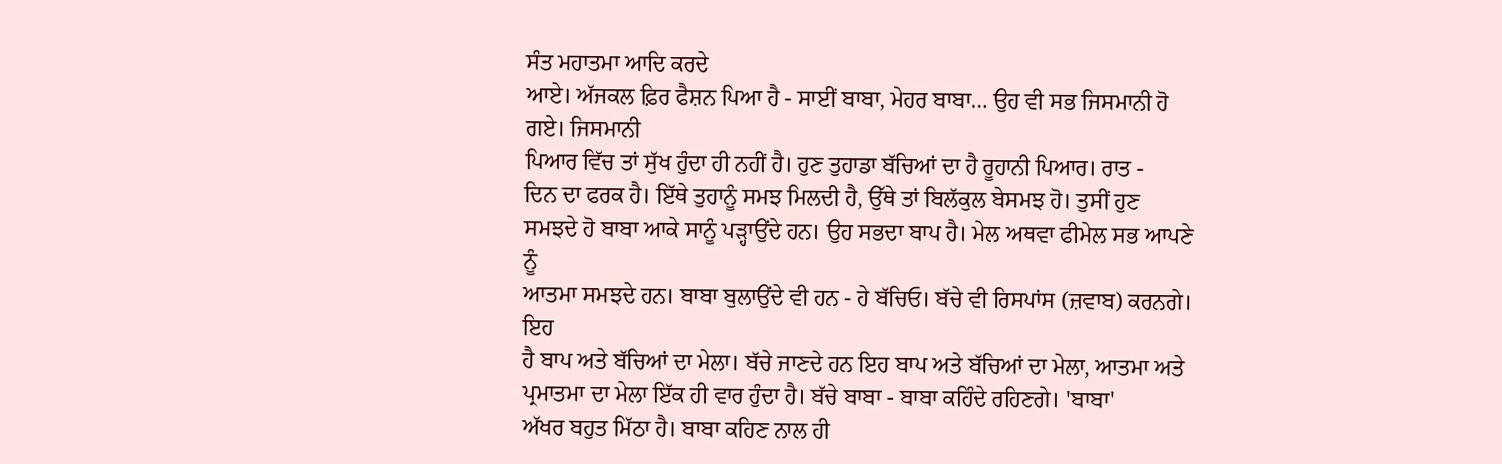ਸੰਤ ਮਹਾਤਮਾ ਆਦਿ ਕਰਦੇ
ਆਏ। ਅੱਜਕਲ ਫ਼ਿਰ ਫੈਸ਼ਨ ਪਿਆ ਹੈ - ਸਾਈਂ ਬਾਬਾ, ਮੇਹਰ ਬਾਬਾ… ਉਹ ਵੀ ਸਭ ਜਿਸਮਾਨੀ ਹੋ ਗਏ। ਜਿਸਮਾਨੀ
ਪਿਆਰ ਵਿੱਚ ਤਾਂ ਸੁੱਖ ਹੁੰਦਾ ਹੀ ਨਹੀਂ ਹੈ। ਹੁਣ ਤੁਹਾਡਾ ਬੱਚਿਆਂ ਦਾ ਹੈ ਰੂਹਾਨੀ ਪਿਆਰ। ਰਾਤ -
ਦਿਨ ਦਾ ਫਰਕ ਹੈ। ਇੱਥੇ ਤੁਹਾਨੂੰ ਸਮਝ ਮਿਲਦੀ ਹੈ, ਉੱਥੇ ਤਾਂ ਬਿਲੱਕੁਲ ਬੇਸਮਝ ਹੋ। ਤੁਸੀਂ ਹੁਣ
ਸਮਝਦੇ ਹੋ ਬਾਬਾ ਆਕੇ ਸਾਨੂੰ ਪੜ੍ਹਾਉਂਦੇ ਹਨ। ਉਹ ਸਭਦਾ ਬਾਪ ਹੈ। ਮੇਲ ਅਥਵਾ ਫੀਮੇਲ ਸਭ ਆਪਣੇ ਨੂੰ
ਆਤਮਾ ਸਮਝਦੇ ਹਨ। ਬਾਬਾ ਬੁਲਾਉਂਦੇ ਵੀ ਹਨ - ਹੇ ਬੱਚਿਓ। ਬੱਚੇ ਵੀ ਰਿਸਪਾਂਸ (ਜ਼ਵਾਬ) ਕਰਨਗੇ। ਇਹ
ਹੈ ਬਾਪ ਅਤੇ ਬੱਚਿਆਂ ਦਾ ਮੇਲਾ। ਬੱਚੇ ਜਾਣਦੇ ਹਨ ਇਹ ਬਾਪ ਅਤੇ ਬੱਚਿਆਂ ਦਾ ਮੇਲਾ, ਆਤਮਾ ਅਤੇ
ਪ੍ਰਮਾਤਮਾ ਦਾ ਮੇਲਾ ਇੱਕ ਹੀ ਵਾਰ ਹੁੰਦਾ ਹੈ। ਬੱਚੇ ਬਾਬਾ - ਬਾਬਾ ਕਹਿੰਦੇ ਰਹਿਣਗੇ। 'ਬਾਬਾ'
ਅੱਖਰ ਬਹੁਤ ਮਿੱਠਾ ਹੈ। ਬਾਬਾ ਕਹਿਣ ਨਾਲ ਹੀ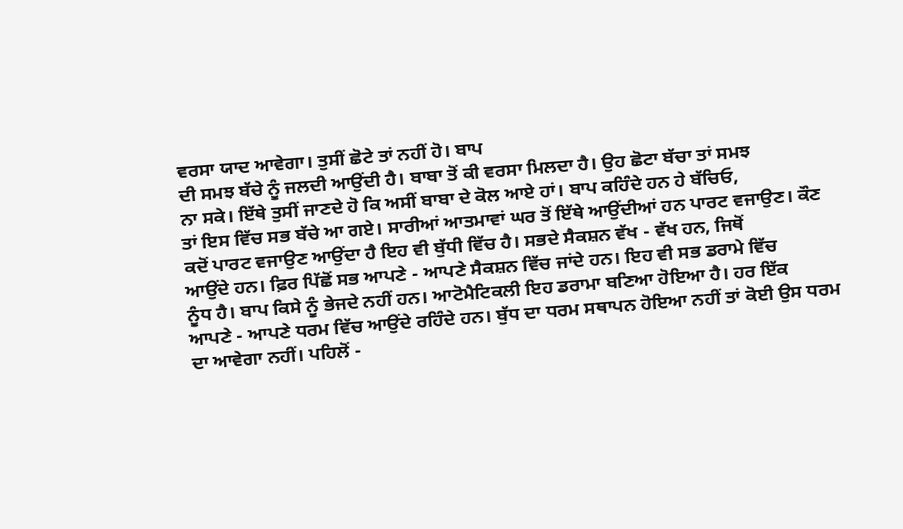ਵਰਸਾ ਯਾਦ ਆਵੇਗਾ। ਤੁਸੀਂ ਛੋਟੇ ਤਾਂ ਨਹੀਂ ਹੋ। ਬਾਪ
ਦੀ ਸਮਝ ਬੱਚੇ ਨੂੰ ਜਲਦੀ ਆਉਂਦੀ ਹੈ। ਬਾਬਾ ਤੋਂ ਕੀ ਵਰਸਾ ਮਿਲਦਾ ਹੈ। ਉਹ ਛੋਟਾ ਬੱਚਾ ਤਾਂ ਸਮਝ
ਨਾ ਸਕੇ। ਇੱਥੇ ਤੁਸੀਂ ਜਾਣਦੇ ਹੋ ਕਿ ਅਸੀਂ ਬਾਬਾ ਦੇ ਕੋਲ ਆਏ ਹਾਂ। ਬਾਪ ਕਹਿੰਦੇ ਹਨ ਹੇ ਬੱਚਿਓ,
ਤਾਂ ਇਸ ਵਿੱਚ ਸਭ ਬੱਚੇ ਆ ਗਏ। ਸਾਰੀਆਂ ਆਤਮਾਵਾਂ ਘਰ ਤੋਂ ਇੱਥੇ ਆਉਂਦੀਆਂ ਹਨ ਪਾਰਟ ਵਜਾਉਣ। ਕੌਣ
ਕਦੋਂ ਪਾਰਟ ਵਜਾਉਣ ਆਉਂਦਾ ਹੈ ਇਹ ਵੀ ਬੁੱਧੀ ਵਿੱਚ ਹੈ। ਸਭਦੇ ਸੈਕਸ਼ਨ ਵੱਖ - ਵੱਖ ਹਨ, ਜਿਥੋਂ
ਆਉਂਦੇ ਹਨ। ਫ਼ਿਰ ਪਿੱਛੋਂ ਸਭ ਆਪਣੇ - ਆਪਣੇ ਸੈਕਸ਼ਨ ਵਿੱਚ ਜਾਂਦੇ ਹਨ। ਇਹ ਵੀ ਸਭ ਡਰਾਮੇ ਵਿੱਚ
ਨੂੰਧ ਹੈ। ਬਾਪ ਕਿਸੇ ਨੂੰ ਭੇਜਦੇ ਨਹੀਂ ਹਨ। ਆਟੋਮੈਟਿਕਲੀ ਇਹ ਡਰਾਮਾ ਬਣਿਆ ਹੋਇਆ ਹੈ। ਹਰ ਇੱਕ
ਆਪਣੇ - ਆਪਣੇ ਧਰਮ ਵਿੱਚ ਆਉਂਦੇ ਰਹਿੰਦੇ ਹਨ। ਬੁੱਧ ਦਾ ਧਰਮ ਸਥਾਪਨ ਹੋਇਆ ਨਹੀਂ ਤਾਂ ਕੋਈ ਉਸ ਧਰਮ
ਦਾ ਆਵੇਗਾ ਨਹੀਂ। ਪਹਿਲੋਂ -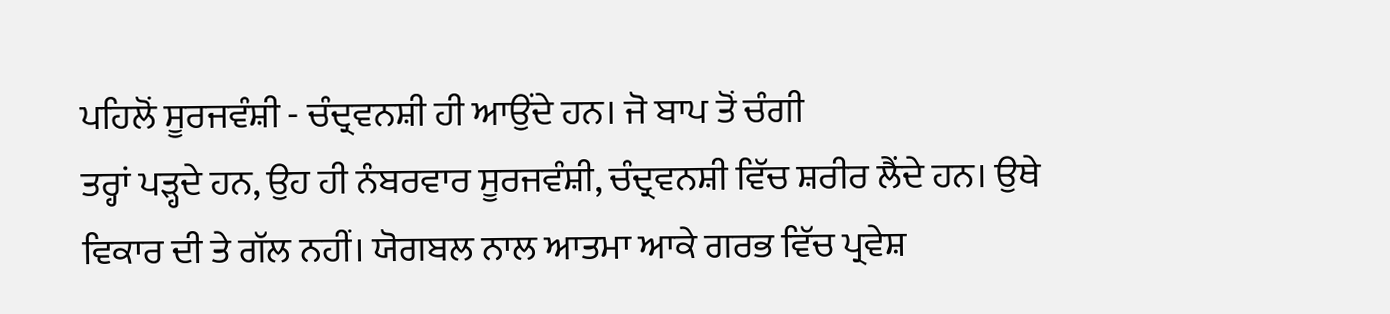ਪਹਿਲੋਂ ਸੂਰਜਵੰਸ਼ੀ - ਚੰਦ੍ਰਵਨਸ਼ੀ ਹੀ ਆਉਂਦੇ ਹਨ। ਜੋ ਬਾਪ ਤੋਂ ਚੰਗੀ
ਤਰ੍ਹਾਂ ਪੜ੍ਹਦੇ ਹਨ, ਉਹ ਹੀ ਨੰਬਰਵਾਰ ਸੂਰਜਵੰਸ਼ੀ, ਚੰਦ੍ਰਵਨਸ਼ੀ ਵਿੱਚ ਸ਼ਰੀਰ ਲੈਂਦੇ ਹਨ। ਉਥੇ
ਵਿਕਾਰ ਦੀ ਤੇ ਗੱਲ ਨਹੀਂ। ਯੋਗਬਲ ਨਾਲ ਆਤਮਾ ਆਕੇ ਗਰਭ ਵਿੱਚ ਪ੍ਰਵੇਸ਼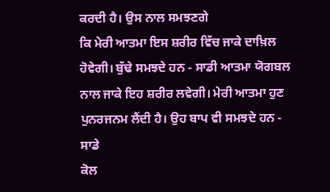ਕਰਦੀ ਹੈ। ਉਸ ਨਾਲ ਸਮਝਣਗੇ
ਕਿ ਮੇਰੀ ਆਤਮਾ ਇਸ ਸ਼ਰੀਰ ਵਿੱਚ ਜਾਕੇ ਦਾਖ਼ਿਲ ਹੋਵੇਗੀ। ਬੁੱਢੇ ਸਮਝਦੇ ਹਨ - ਸਾਡੀ ਆਤਮਾ ਯੋਗਬਲ
ਨਾਲ ਜਾਕੇ ਇਹ ਸ਼ਰੀਰ ਲਵੇਗੀ। ਮੇਰੀ ਆਤਮਾ ਹੁਣ ਪੁਨਰਜਨਮ ਲੈਂਦੀ ਹੈ। ਉਹ ਬਾਪ ਵੀ ਸਮਝਦੇ ਹਨ - ਸਾਡੇ
ਕੋਲ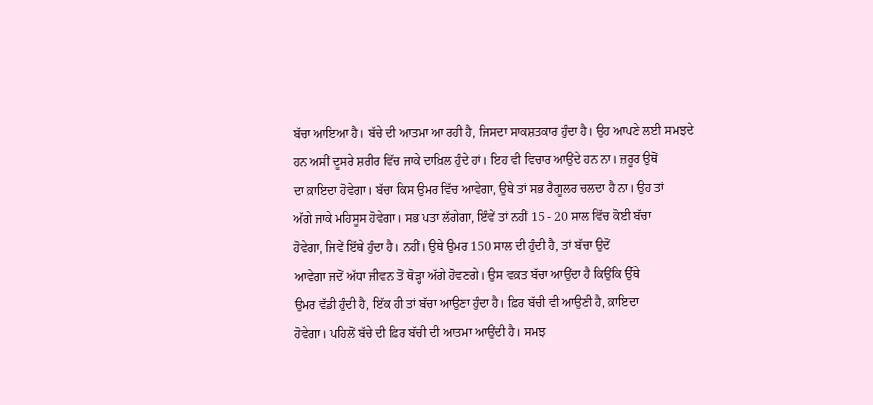ਬੱਚਾ ਆਇਆ ਹੈ। ਬੱਚੇ ਦੀ ਆਤਮਾ ਆ ਰਹੀ ਹੈ, ਜਿਸਦਾ ਸਾਕਸ਼ਤਕਾਰ ਹੁੰਦਾ ਹੈ। ਉਹ ਆਪਣੇ ਲਈ ਸਮਝਦੇ
ਹਨ ਅਸੀਂ ਦੂਸਰੇ ਸ਼ਰੀਰ ਵਿੱਚ ਜਾਕੇ ਦਾਖ਼ਿਲ ਹੁੰਦੇ ਹਾਂ। ਇਹ ਵੀ ਵਿਚਾਰ ਆਉਂਦੇ ਹਨ ਨਾ। ਜ਼ਰੂਰ ਉਥੋਂ
ਦਾ ਕ਼ਾਇਦਾ ਹੋਵੇਗਾ। ਬੱਚਾ ਕਿਸ ਉਮਰ ਵਿੱਚ ਆਵੇਗਾ, ਉਥੇ ਤਾਂ ਸਭ ਰੈਗੂਲਰ ਚਲਦਾ ਹੈ ਨਾ। ਉਹ ਤਾਂ
ਅੱਗੇ ਜਾਕੇ ਮਹਿਸੂਸ ਹੋਵੇਗਾ। ਸਭ ਪਤਾ ਲੱਗੇਗਾ, ਇੰਵੇਂ ਤਾਂ ਨਹੀਂ 15 - 20 ਸਾਲ ਵਿੱਚ ਕੋਈ ਬੱਚਾ
ਹੋਵੇਗਾ, ਜਿਵੇਂ ਇੱਥੇ ਹੁੰਦਾ ਹੈ। ਨਹੀਂ। ਉਥੇ ਉਮਰ 150 ਸਾਲ ਦੀ ਹੁੰਦੀ ਹੈ, ਤਾਂ ਬੱਚਾ ਉਦੋਂ
ਆਵੇਗਾ ਜਦੋਂ ਅੱਧਾ ਜੀਵਨ ਤੋਂ ਥੋੜ੍ਹਾ ਅੱਗੇ ਹੋਵਣਗੇ। ਉਸ ਵਕ਼ਤ ਬੱਚਾ ਆਉਂਦਾ ਹੈ ਕਿਉਂਕਿ ਉੱਥੇ
ਉਮਰ ਵੱਡੀ ਹੁੰਦੀ ਹੈ, ਇੱਕ ਹੀ ਤਾਂ ਬੱਚਾ ਆਉਣਾ ਹੁੰਦਾ ਹੈ। ਫ਼ਿਰ ਬੱਚੀ ਵੀ ਆਉਣੀ ਹੈ, ਕ਼ਾਇਦਾ
ਹੋਵੇਗਾ। ਪਹਿਲੋਂ ਬੱਚੇ ਦੀ ਫ਼ਿਰ ਬੱਚੀ ਦੀ ਆਤਮਾ ਆਉਂਦੀ ਹੈ। ਸਮਝ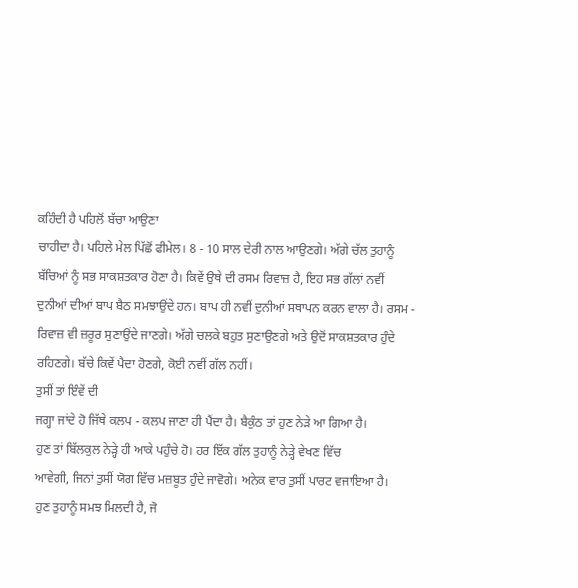ਕਹਿੰਦੀ ਹੈ ਪਹਿਲੋਂ ਬੱਚਾ ਆਉਣਾ
ਚਾਹੀਦਾ ਹੈ। ਪਹਿਲੇ ਮੇਲ ਪਿੱਛੋਂ ਫੀਮੇਲ। 8 - 10 ਸਾਲ ਦੇਰੀ ਨਾਲ ਆਉਣਗੇ। ਅੱਗੇ ਚੱਲ ਤੁਹਾਨੂੰ
ਬੱਚਿਆਂ ਨੂੰ ਸਭ ਸਾਕਸ਼ਤਕਾਰ ਹੋਣਾ ਹੈ। ਕਿਵੇਂ ਉਥੇ ਦੀ ਰਸਮ ਰਿਵਾਜ਼ ਹੈ, ਇਹ ਸਭ ਗੱਲਾਂ ਨਵੀਂ
ਦੁਨੀਆਂ ਦੀਆਂ ਬਾਪ ਬੈਠ ਸਮਝਾਉਂਦੇ ਹਨ। ਬਾਪ ਹੀ ਨਵੀਂ ਦੁਨੀਆਂ ਸਥਾਪਨ ਕਰਨ ਵਾਲਾ ਹੈ। ਰਸਮ -
ਰਿਵਾਜ਼ ਵੀ ਜ਼ਰੂਰ ਸੁਣਾਉਂਦੇ ਜਾਣਗੇ। ਅੱਗੇ ਚਲਕੇ ਬਹੁਤ ਸੁਣਾਉਣਗੇ ਅਤੇ ਉਦੋਂ ਸਾਕਸ਼ਤਕਾਰ ਹੁੰਦੇ
ਰਹਿਣਗੇ। ਬੱਚੇ ਕਿਵੇਂ ਪੈਦਾ ਹੋਣਗੇ, ਕੋਈ ਨਵੀਂ ਗੱਲ ਨਹੀਂ।
ਤੁਸੀਂ ਤਾਂ ਇੰਵੇਂ ਦੀ
ਜਗ੍ਹਾ ਜਾਂਦੇ ਹੋ ਜਿੱਥੇ ਕਲਪ - ਕਲਪ ਜਾਣਾ ਹੀ ਪੈਂਦਾ ਹੈ। ਬੈਕੁੰਠ ਤਾਂ ਹੁਣ ਨੇੜੇ ਆ ਗਿਆ ਹੈ।
ਹੁਣ ਤਾਂ ਬਿੱਲਕੁਲ ਨੇੜ੍ਹੇ ਹੀ ਆਕੇ ਪਹੁੰਚੇ ਹੋ। ਹਰ ਇੱਕ ਗੱਲ ਤੁਹਾਨੂੰ ਨੇੜ੍ਹੇ ਵੇਖਣ ਵਿੱਚ
ਆਵੇਗੀ, ਜਿਨਾਂ ਤੁਸੀਂ ਯੋਗ ਵਿੱਚ ਮਜ਼ਬੂਤ ਹੁੰਦੇ ਜਾਵੋਗੇ। ਅਨੇਕ ਵਾਰ ਤੁਸੀਂ ਪਾਰਟ ਵਜਾਇਆ ਹੈ।
ਹੁਣ ਤੁਹਾਨੂੰ ਸਮਝ ਮਿਲਦੀ ਹੈ, ਜੋ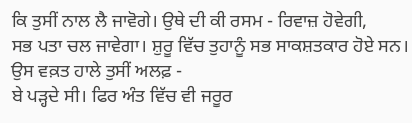ਕਿ ਤੁਸੀਂ ਨਾਲ ਲੈ ਜਾਵੋਗੇ। ਉਥੇ ਦੀ ਕੀ ਰਸਮ - ਰਿਵਾਜ਼ ਹੋਵੇਗੀ,
ਸਭ ਪਤਾ ਚਲ ਜਾਵੇਗਾ। ਸ਼ੁਰੂ ਵਿੱਚ ਤੁਹਾਨੂੰ ਸਭ ਸਾਕਸ਼ਤਕਾਰ ਹੋਏ ਸਨ। ਉਸ ਵਕ਼ਤ ਹਾਲੇ ਤੁਸੀਂ ਅਲਫ਼ -
ਬੇ ਪੜ੍ਹਦੇ ਸੀ। ਫਿਰ ਅੰਤ ਵਿੱਚ ਵੀ ਜਰੂਰ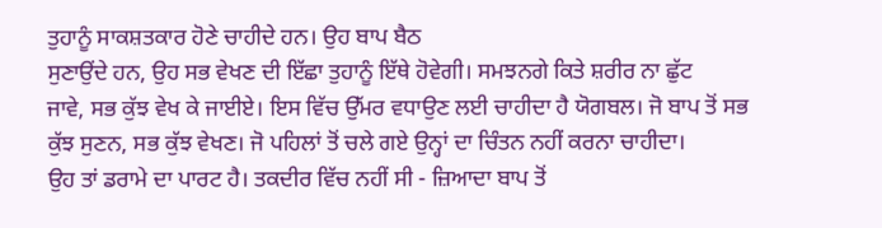ਤੁਹਾਨੂੰ ਸਾਕਸ਼ਤਕਾਰ ਹੋਣੇ ਚਾਹੀਦੇ ਹਨ। ਉਹ ਬਾਪ ਬੈਠ
ਸੁਣਾਉਂਦੇ ਹਨ, ਉਹ ਸਭ ਵੇਖਣ ਦੀ ਇੱਛਾ ਤੁਹਾਨੂੰ ਇੱਥੇ ਹੋਵੇਗੀ। ਸਮਝਨਗੇ ਕਿਤੇ ਸ਼ਰੀਰ ਨਾ ਛੁੱਟ
ਜਾਵੇ, ਸਭ ਕੁੱਝ ਵੇਖ ਕੇ ਜਾਈਏ। ਇਸ ਵਿੱਚ ਉੱਮਰ ਵਧਾਉਣ ਲਈ ਚਾਹੀਦਾ ਹੈ ਯੋਗਬਲ। ਜੋ ਬਾਪ ਤੋਂ ਸਭ
ਕੁੱਝ ਸੁਣਨ, ਸਭ ਕੁੱਝ ਵੇਖਣ। ਜੋ ਪਹਿਲਾਂ ਤੋਂ ਚਲੇ ਗਏ ਉਨ੍ਹਾਂ ਦਾ ਚਿੰਤਨ ਨਹੀਂ ਕਰਨਾ ਚਾਹੀਦਾ।
ਉਹ ਤਾਂ ਡਰਾਮੇ ਦਾ ਪਾਰਟ ਹੈ। ਤਕਦੀਰ ਵਿੱਚ ਨਹੀਂ ਸੀ - ਜ਼ਿਆਦਾ ਬਾਪ ਤੋਂ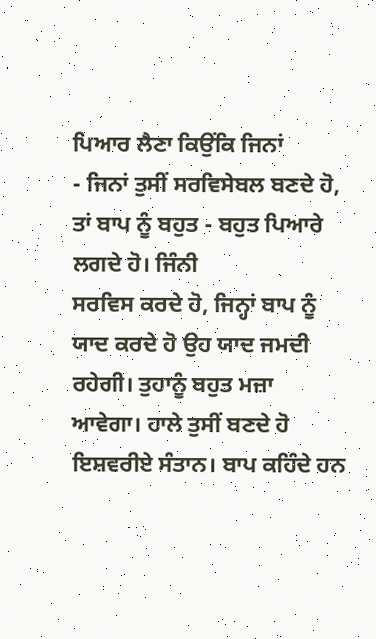ਪਿਆਰ ਲੈਣਾ ਕਿਉਂਕਿ ਜਿਨਾਂ
- ਜਿਨਾਂ ਤੁਸੀਂ ਸਰਵਿਸੇਬਲ ਬਣਦੇ ਹੋ, ਤਾਂ ਬਾਪ ਨੂੰ ਬਹੁਤ - ਬਹੁਤ ਪਿਆਰੇ ਲਗਦੇ ਹੋ। ਜਿੰਨੀ
ਸਰਵਿਸ ਕਰਦੇ ਹੋ, ਜਿਨ੍ਹਾਂ ਬਾਪ ਨੂੰ ਯਾਦ ਕਰਦੇ ਹੋ ਉਹ ਯਾਦ ਜਮਦੀ ਰਹੇਗੀ। ਤੁਹਾਨੂੰ ਬਹੁਤ ਮਜ਼ਾ
ਆਵੇਗਾ। ਹਾਲੇ ਤੁਸੀਂ ਬਣਦੇ ਹੋ ਇਸ਼ਵਰੀਏ ਸੰਤਾਨ। ਬਾਪ ਕਹਿੰਦੇ ਹਨ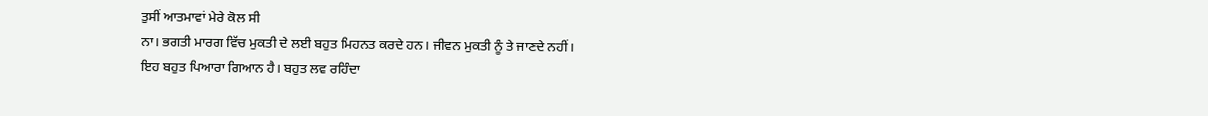ਤੁਸੀਂ ਆਤਮਾਵਾਂ ਮੇਰੇ ਕੋਲ ਸੀ
ਨਾ। ਭਗਤੀ ਮਾਰਗ ਵਿੱਚ ਮੁਕਤੀ ਦੇ ਲਈ ਬਹੁਤ ਮਿਹਨਤ ਕਰਦੇ ਹਨ। ਜੀਵਨ ਮੁਕਤੀ ਨੂੰ ਤੇ ਜਾਣਦੇ ਨਹੀਂ।
ਇਹ ਬਹੁਤ ਪਿਆਰਾ ਗਿਆਨ ਹੈ। ਬਹੁਤ ਲਵ ਰਹਿੰਦਾ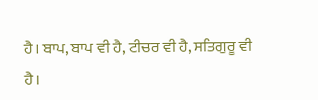ਹੈ। ਬਾਪ, ਬਾਪ ਵੀ ਹੈ, ਟੀਚਰ ਵੀ ਹੈ, ਸਤਿਗੁਰੂ ਵੀ
ਹੈ।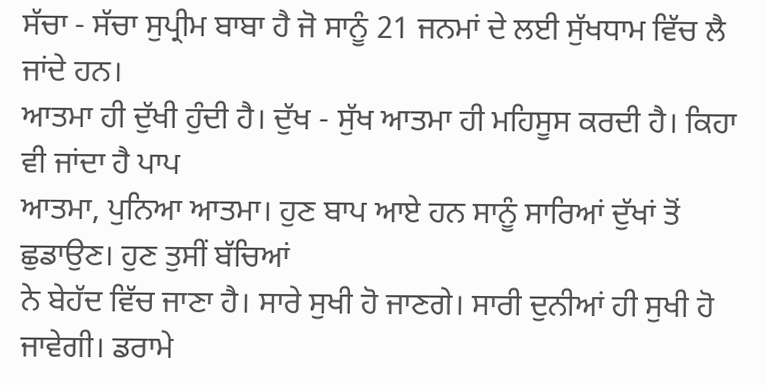ਸੱਚਾ - ਸੱਚਾ ਸੁਪ੍ਰੀਮ ਬਾਬਾ ਹੈ ਜੋ ਸਾਨੂੰ 21 ਜਨਮਾਂ ਦੇ ਲਈ ਸੁੱਖਧਾਮ ਵਿੱਚ ਲੈ ਜਾਂਦੇ ਹਨ।
ਆਤਮਾ ਹੀ ਦੁੱਖੀ ਹੁੰਦੀ ਹੈ। ਦੁੱਖ - ਸੁੱਖ ਆਤਮਾ ਹੀ ਮਹਿਸੂਸ ਕਰਦੀ ਹੈ। ਕਿਹਾ ਵੀ ਜਾਂਦਾ ਹੈ ਪਾਪ
ਆਤਮਾ, ਪੁਨਿਆ ਆਤਮਾ। ਹੁਣ ਬਾਪ ਆਏ ਹਨ ਸਾਨੂੰ ਸਾਰਿਆਂ ਦੁੱਖਾਂ ਤੋਂ ਛੁਡਾਉਣ। ਹੁਣ ਤੁਸੀਂ ਬੱਚਿਆਂ
ਨੇ ਬੇਹੱਦ ਵਿੱਚ ਜਾਣਾ ਹੈ। ਸਾਰੇ ਸੁਖੀ ਹੋ ਜਾਣਗੇ। ਸਾਰੀ ਦੁਨੀਆਂ ਹੀ ਸੁਖੀ ਹੋ ਜਾਵੇਗੀ। ਡਰਾਮੇ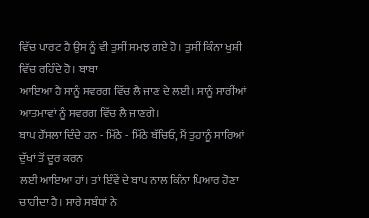ਵਿੱਚ ਪਾਰਟ ਹੈ ਉਸ ਨੂੰ ਵੀ ਤੁਸੀਂ ਸਮਝ ਗਏ ਹੋ। ਤੁਸੀਂ ਕਿੰਨਾ ਖੁਸ਼ੀ ਵਿੱਚ ਰਹਿੰਦੇ ਹੋ। ਬਾਬਾ
ਆਇਆ ਹੈ ਸਾਨੂੰ ਸਵਰਗ ਵਿੱਚ ਲੈ ਜਾਣ ਦੇ ਲਈ। ਸਾਨੂੰ ਸਾਰੀਂਆਂ ਆਤਮਾਵਾਂ ਨੂੰ ਸਵਰਗ ਵਿੱਚ ਲੈ ਜਾਣਗੇ।
ਬਾਪ ਹੌਂਸਲਾ ਦਿੰਦੇ ਹਨ - ਮਿੱਠੇ - ਮਿੱਠੇ ਬੱਚਿਓ, ਮੈਂ ਤੁਹਾਨੂੰ ਸਾਰਿਆਂ ਦੁੱਖਾਂ ਤੋਂ ਦੂਰ ਕਰਨ
ਲਈ ਆਇਆ ਹਾਂ। ਤਾਂ ਇੰਵੇਂ ਦੇ ਬਾਪ ਨਾਲ ਕਿੰਨਾ ਪਿਆਰ ਹੋਣਾ ਚਾਹੀਦਾ ਹੈ। ਸਾਰੇ ਸਬੰਧਾਂ ਨੇ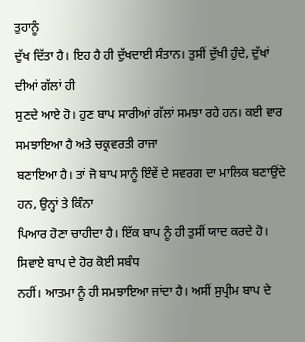ਤੁਹਾਨੂੰ
ਦੁੱਖ ਦਿੱਤਾ ਹੈ। ਇਹ ਹੈ ਹੀ ਦੁੱਖਦਾਈ ਸੰਤਾਨ। ਤੁਸੀਂ ਦੁੱਖੀ ਹੁੰਦੇ, ਦੁੱਖਾਂ ਦੀਆਂ ਗੱਲਾਂ ਹੀ
ਸੁਣਦੇ ਆਏ ਹੋ। ਹੁਣ ਬਾਪ ਸਾਰੀਆਂ ਗੱਲਾਂ ਸਮਝਾ ਰਹੇ ਹਨ। ਕਈ ਵਾਰ ਸਮਝਾਇਆ ਹੈ ਅਤੇ ਚਕ੍ਰਵਰਤੀ ਰਾਜਾ
ਬਣਾਇਆ ਹੈ। ਤਾਂ ਜੋ ਬਾਪ ਸਾਨੂੰ ਇੰਵੇਂ ਦੇ ਸਵਰਗ ਦਾ ਮਾਲਿਕ ਬਣਾਉਂਦੇ ਹਨ, ਉਨ੍ਹਾਂ ਤੇ ਕਿੰਨਾ
ਪਿਆਰ ਹੋਣਾ ਚਾਹੀਦਾ ਹੈ। ਇੱਕ ਬਾਪ ਨੂੰ ਹੀ ਤੁਸੀਂ ਯਾਦ ਕਰਦੇ ਹੋ। ਸਿਵਾਏ ਬਾਪ ਦੇ ਹੋਰ ਕੋਈ ਸਬੰਧ
ਨਹੀਂ। ਆਤਮਾ ਨੂੰ ਹੀ ਸਮਝਾਇਆ ਜਾਂਦਾ ਹੈ। ਅਸੀਂ ਸੁਪ੍ਰੀਮ ਬਾਪ ਦੇ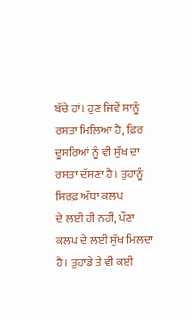ਬੱਚੇ ਹਾਂ। ਹੁਣ ਜਿਵੇਂ ਸਾਨੂੰ
ਰਸਤਾ ਮਿਲਿਆ ਹੈ, ਫ਼ਿਰ ਦੂਸਰਿਆਂ ਨੂੰ ਵੀ ਸੁੱਖ ਦਾ ਰਸਤਾ ਦੱਸਣਾ ਹੈ। ਤੁਹਾਨੂੰ ਸਿਰਫ਼ ਅੱਧਾ ਕਲਪ
ਦੇ ਲਈ ਹੀ ਨਹੀਂ, ਪੌਣਾ ਕਲਪ ਦੇ ਲਈ ਸੁੱਖ ਮਿਲਦਾ ਹੈ। ਤੁਹਾਡੇ ਤੇ ਵੀ ਕਈ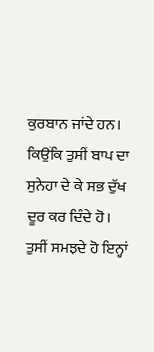ਕੁਰਬਾਨ ਜਾਂਦੇ ਹਨ।
ਕਿਉਂਕਿ ਤੁਸੀਂ ਬਾਪ ਦਾ ਸੁਨੇਹਾ ਦੇ ਕੇ ਸਭ ਦੁੱਖ ਦੂਰ ਕਰ ਦਿੰਦੇ ਹੋ।
ਤੁਸੀਂ ਸਮਝਦੇ ਹੋ ਇਨ੍ਹਾਂ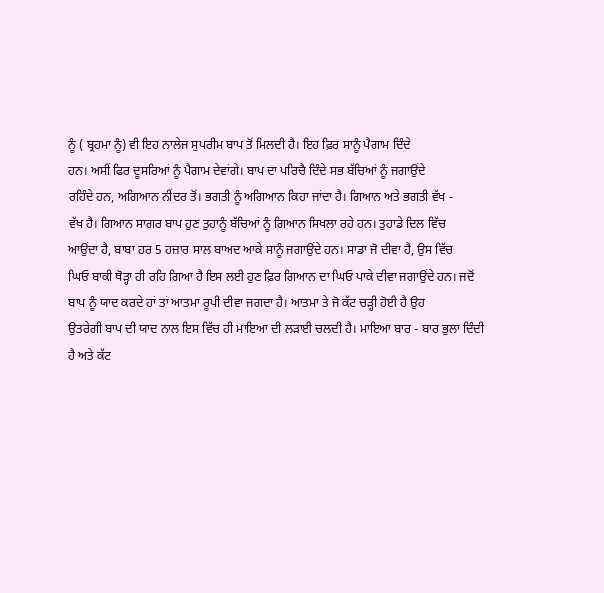ਨੂੰ ( ਬ੍ਰਹਮਾ ਨੂੰ) ਵੀ ਇਹ ਨਾਲੇਜ ਸੁਪਰੀਮ ਬਾਪ ਤੋਂ ਮਿਲਦੀ ਹੈ। ਇਹ ਫ਼ਿਰ ਸਾਨੂੰ ਪੈਗਾਮ ਦਿੰਦੇ
ਹਨ। ਅਸੀਂ ਫਿਰ ਦੂਸਰਿਆਂ ਨੂੰ ਪੈਗਾਮ ਦੇਵਾਂਗੇ। ਬਾਪ ਦਾ ਪਰਿਚੈ ਦਿੰਦੇ ਸਭ ਬੱਚਿਆਂ ਨੂੰ ਜਗਾਉਂਦੇ
ਰਹਿੰਦੇ ਹਨ, ਅਗਿਆਨ ਨੀਂਦਰ ਤੋਂ। ਭਗਤੀ ਨੂੰ ਅਗਿਆਨ ਕਿਹਾ ਜਾਂਦਾ ਹੈ। ਗਿਆਨ ਅਤੇ ਭਗਤੀ ਵੱਖ -
ਵੱਖ ਹੈ। ਗਿਆਨ ਸਾਗਰ ਬਾਪ ਹੁਣ ਤੁਹਾਨੂੰ ਬੱਚਿਆਂ ਨੂੰ ਗਿਆਨ ਸਿਖਲਾ ਰਹੇ ਹਨ। ਤੁਹਾਡੇ ਦਿਲ ਵਿੱਚ
ਆਉਂਦਾ ਹੈ, ਬਾਬਾ ਹਰ 5 ਹਜ਼ਾਰ ਸਾਲ ਬਾਅਦ ਆਕੇ ਸਾਨੂੰ ਜਗਾਉਂਦੇ ਹਨ। ਸਾਡਾ ਜੋ ਦੀਵਾ ਹੈ, ਉਸ ਵਿੱਚ
ਘਿਓ ਬਾਕੀ ਥੋੜ੍ਹਾ ਹੀ ਰਹਿ ਗਿਆ ਹੈ ਇਸ ਲਈ ਹੁਣ ਫ਼ਿਰ ਗਿਆਨ ਦਾ ਘਿਓ ਪਾਕੇ ਦੀਵਾ ਜਗਾਉਂਦੇ ਹਨ। ਜਦੋਂ
ਬਾਪ ਨੂੰ ਯਾਦ ਕਰਦੇ ਹਾਂ ਤਾਂ ਆਤਮਾ ਰੂਪੀ ਦੀਵਾ ਜਗਦਾ ਹੈ। ਆਤਮਾ ਤੇ ਜੋ ਕੱਟ ਚੜ੍ਹੀ ਹੋਈ ਹੈ ਉਹ
ਉਤਰੇਗੀ ਬਾਪ ਦੀ ਯਾਦ ਨਾਲ ਇਸ ਵਿੱਚ ਹੀ ਮਾਇਆ ਦੀ ਲੜਾਈ ਚਲਦੀ ਹੈ। ਮਾਇਆ ਬਾਰ - ਬਾਰ ਭੁਲਾ ਦਿੰਦੀ
ਹੈ ਅਤੇ ਕੱਟ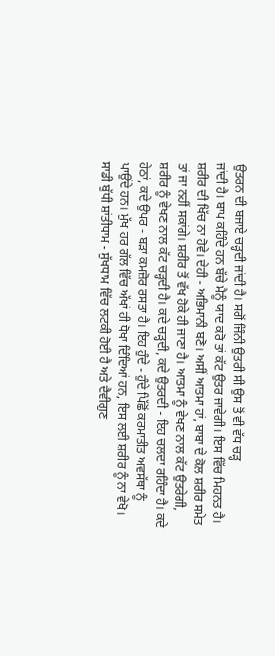ਉਤਰਨ ਦੀ ਬਜਾਏ ਚੜ੍ਹਦੀ ਜਾਂਦੀ ਹੈ। ਸਗੋਂ ਜਿੰਨੀ ਉਤਰੀ ਸੀ ਉਸ ਤੋਂ ਵੀ ਵੱਧ ਚੜ੍ਹ
ਜਾਂਦੀ ਹੈ। ਬਾਪ ਕਹਿੰਦੇ ਹਨ ਬੱਚੇ ਮੈਨੂੰ ਯਾਦ ਕਰੋ ਤਾਂ ਕੱਟ ਉਤਰ ਜਾਵੇਗੀ। ਇਸ ਵਿੱਚ ਮਿਹਨਤ ਹੈ।
ਸ਼ਰੀਰ ਦੀ ਖਿੱਚ ਨਾ ਹੋਵੇ। ਦੇਹੀ - ਅਭਿਮਾਨੀ ਬਣੋ। ਅਸੀਂ ਆਤਮਾ ਹਾਂ, ਬਾਬਾ ਦੇ ਕੋਲ ਸ਼ਰੀਰ ਸਮੇਤ
ਤਾਂ ਜਾ ਨਹੀਂ ਸਕਾਂਗੇ। ਸ਼ਰੀਰ ਤੋਂ ਵੱਖ ਹੋਕੇ ਹੀ ਜਾਣਾ ਹੈ। ਆਤਮਾ ਨੂੰ ਵੇਖਣ ਨਾਲ ਕੱਟ ਉਤਰੇਗੀ,
ਸ਼ਰੀਰ ਨੂੰ ਵੇਖਣ ਨਾਲ ਕੱਟ ਚੜ੍ਹਦੀ ਹੈ। ਕਦੇ ਚੜ੍ਹਦੀ, ਕਦੇ ਉਤਰਦੀ - ਇਹ ਚਲਦਾ ਰਹਿੰਦਾ ਹੈ। ਕਦੇ
ਹੇਠਾਂ, ਕਦੇ ਉਪਰ - ਬੜਾ ਕਮਜ਼ੋਰ ਰਸਤਾ ਹੈ। ਇਹ ਹੁੰਦੇ - ਹੁੰਦੇ ਪਿੱਛੋਂ ਕਰਮਾਤੀਤ ਅਵਸੱਥਾ ਨੂੰ
ਪਾਉਂਦੇ ਹਨ। ਮੁੱਖ ਹਰ ਗੱਲ ਵਿੱਚ ਅੱਖਾਂ ਹੀ ਧੋਖਾ ਦਿੰਦਿਆਂ ਹਨ, ਇਸ ਲਈ ਸ਼ਰੀਰ ਨੂੰ ਨਾ ਵੇਖੋ।
ਸਾਡੀ ਬੁੱਧੀ ਸ਼ਾਂਤੀਧਾਮ - ਸੁੱਖਧਾਮ ਵਿੱਚ ਲਟਕੀ ਹੋਈ ਹੈ ਅਤੇ ਦੈਵੀਗੁਣ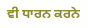ਵੀ ਧਾਰਨ ਕਰਨੇ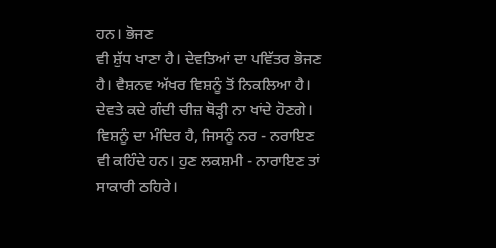ਹਨ। ਭੋਜਣ
ਵੀ ਸ਼ੁੱਧ ਖਾਣਾ ਹੈ। ਦੇਵਤਿਆਂ ਦਾ ਪਵਿੱਤਰ ਭੋਜਣ ਹੈ। ਵੈਸ਼ਨਵ ਅੱਖਰ ਵਿਸ਼ਨੂੰ ਤੋਂ ਨਿਕਲਿਆ ਹੈ।
ਦੇਵਤੇ ਕਦੇ ਗੰਦੀ ਚੀਜ਼ ਥੋੜ੍ਹੀ ਨਾ ਖਾਂਦੇ ਹੋਣਗੇ। ਵਿਸ਼ਨੂੰ ਦਾ ਮੰਦਿਰ ਹੈ, ਜਿਸਨੂੰ ਨਰ - ਨਰਾਇਣ
ਵੀ ਕਹਿੰਦੇ ਹਨ। ਹੁਣ ਲਕਸ਼ਮੀ - ਨਾਰਾਇਣ ਤਾਂ ਸਾਕਾਰੀ ਠਹਿਰੇ।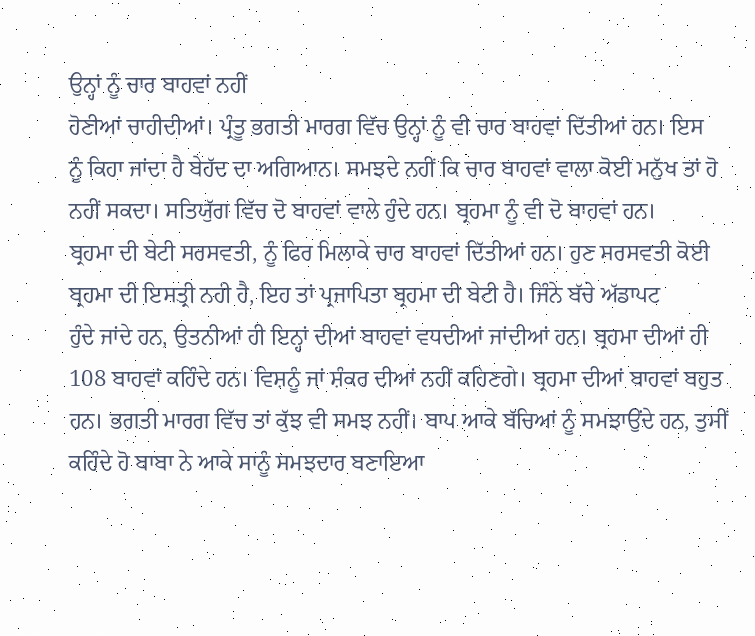ਉਨ੍ਹਾਂ ਨੂੰ ਚਾਰ ਬਾਹਵਾਂ ਨਹੀਂ
ਹੋਣੀਆਂ ਚਾਹੀਦੀਆਂ। ਪ੍ਰੰਤੂ ਭਗਤੀ ਮਾਰਗ ਵਿੱਚ ਉਨ੍ਹਾਂ ਨੂੰ ਵੀ ਚਾਰ ਬਾਹਵਾਂ ਦਿੱਤੀਆਂ ਹਨ। ਇਸ
ਨੂੰ ਕਿਹਾ ਜਾਂਦਾ ਹੈ ਬੇਹੱਦ ਦਾ ਅਗਿਆਨ। ਸਮਝਦੇ ਨਹੀਂ ਕਿ ਚਾਰ ਬਾਹਵਾਂ ਵਾਲਾ ਕੋਈ ਮਨੁੱਖ ਤਾਂ ਹੋ
ਨਹੀਂ ਸਕਦਾ। ਸਤਿਯੁੱਗ ਵਿੱਚ ਦੋ ਬਾਹਵਾਂ ਵਾਲੇ ਹੁੰਦੇ ਹਨ। ਬ੍ਰਹਮਾ ਨੂੰ ਵੀ ਦੋ ਬਾਹਵਾਂ ਹਨ।
ਬ੍ਰਹਮਾ ਦੀ ਬੇਟੀ ਸਰਸਵਤੀ, ਨੂੰ ਫਿਰ ਮਿਲਾਕੇ ਚਾਰ ਬਾਹਵਾਂ ਦਿੱਤੀਆਂ ਹਨ। ਹੁਣ ਸਰਸਵਤੀ ਕੋਈ
ਬ੍ਰਹਮਾ ਦੀ ਇਸਤ੍ਰੀ ਨਹੀ ਹੈ, ਇਹ ਤਾਂ ਪ੍ਰਜਾਪਿਤਾ ਬ੍ਰਹਮਾ ਦੀ ਬੇਟੀ ਹੈ। ਜਿੰਨੇ ਬੱਚੇ ਅੱਡਾਪਟ
ਹੁੰਦੇ ਜਾਂਦੇ ਹਨ, ਉਤਨੀਆਂ ਹੀ ਇਨ੍ਹਾਂ ਦੀਆਂ ਬਾਹਵਾਂ ਵਧਦੀਆਂ ਜਾਂਦੀਆਂ ਹਨ। ਬ੍ਰਹਮਾ ਦੀਆਂ ਹੀ
108 ਬਾਹਵਾਂ ਕਹਿੰਦੇ ਹਨ। ਵਿਸ਼ਨੂੰ ਜਾਂ ਸ਼ੰਕਰ ਦੀਆਂ ਨਹੀਂ ਕਹਿਣਗੇ। ਬ੍ਰਹਮਾ ਦੀਆਂ ਬਾਹਵਾਂ ਬਹੁਤ
ਹਨ। ਭਗਤੀ ਮਾਰਗ ਵਿੱਚ ਤਾਂ ਕੁੱਝ ਵੀ ਸਮਝ ਨਹੀਂ। ਬਾਪ ਆਕੇ ਬੱਚਿਆਂ ਨੂੰ ਸਮਝਾਉਂਦੇ ਹਨ, ਤੁਸੀਂ
ਕਹਿੰਦੇ ਹੋ ਬਾਬਾ ਨੇ ਆਕੇ ਸਾਨੂੰ ਸਮਝਦਾਰ ਬਣਾਇਆ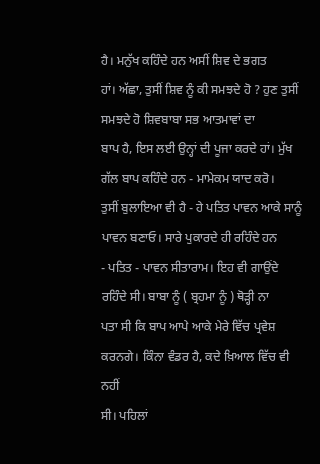ਹੈ। ਮਨੁੱਖ ਕਹਿੰਦੇ ਹਨ ਅਸੀਂ ਸ਼ਿਵ ਦੇ ਭਗਤ
ਹਾਂ। ਅੱਛਾ, ਤੁਸੀਂ ਸ਼ਿਵ ਨੂੰ ਕੀ ਸਮਝਦੇ ਹੋ ? ਹੁਣ ਤੁਸੀਂ ਸਮਝਦੇ ਹੋ ਸ਼ਿਵਬਾਬਾ ਸਭ ਆਤਮਾਵਾਂ ਦਾ
ਬਾਪ ਹੈ, ਇਸ ਲਈ ਉਨ੍ਹਾਂ ਦੀ ਪੂਜਾ ਕਰਦੇ ਹਾਂ। ਮੁੱਖ ਗੱਲ ਬਾਪ ਕਹਿੰਦੇ ਹਨ - ਮਾਮੇਕਮ ਯਾਦ ਕਰੋ।
ਤੁਸੀਂ ਬੁਲਾਇਆ ਵੀ ਹੈ - ਹੇ ਪਤਿਤ ਪਾਵਨ ਆਕੇ ਸਾਨੂੰ ਪਾਵਨ ਬਣਾਓ। ਸਾਰੇ ਪੁਕਾਰਦੇ ਹੀ ਰਹਿੰਦੇ ਹਨ
- ਪਤਿਤ - ਪਾਵਨ ਸੀਤਾਰਾਮ। ਇਹ ਵੀ ਗਾਉਂਦੇ ਰਹਿੰਦੇ ਸੀ। ਬਾਬਾ ਨੂੰ ( ਬ੍ਰਹਮਾ ਨੂੰ ) ਥੋੜ੍ਹੀ ਨਾ
ਪਤਾ ਸੀ ਕਿ ਬਾਪ ਆਪੇ ਆਕੇ ਮੇਰੇ ਵਿੱਚ ਪ੍ਰਵੇਸ਼ ਕਰਨਗੇ। ਕਿੰਨਾ ਵੰਡਰ ਹੈ, ਕਦੇ ਖ਼ਿਆਲ ਵਿੱਚ ਵੀ ਨਹੀਂ
ਸੀ। ਪਹਿਲਾਂ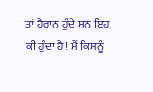ਤਾਂ ਹੈਰਾਨ ਹੁੰਦੇ ਸਨ ਇਹ ਕੀ ਹੁੰਦਾ ਹੈ! ਮੈਂ ਕਿਸਨੂੰ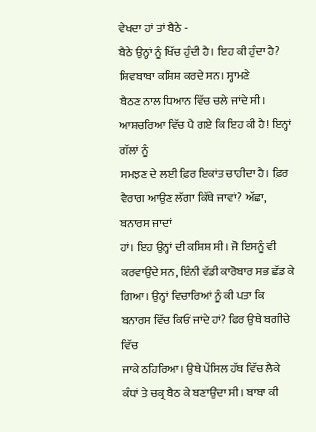ਵੇਖਦਾ ਹਾਂ ਤਾਂ ਬੈਠੇ -
ਬੈਠੇ ਉਨ੍ਹਾਂ ਨੂੰ ਖਿੱਚ ਹੁੰਦੀ ਹੈ। ਇਹ ਕੀ ਹੁੰਦਾ ਹੈ? ਸ਼ਿਵਬਾਬਾ ਕਸ਼ਿਸ਼ ਕਰਦੇ ਸਨ। ਸ੍ਹਾਮਣੇ
ਬੈਠਣ ਨਾਲ ਧਿਆਨ ਵਿੱਚ ਚਲੇ ਜਾਂਦੇ ਸੀ। ਆਸ਼ਚਰਿਆ ਵਿੱਚ ਪੈ ਗਏ ਕਿ ਇਹ ਕੀ ਹੈ! ਇਨ੍ਹਾਂ ਗੱਲਾਂ ਨੂੰ
ਸਮਝਣ ਦੇ ਲਈ ਫ਼ਿਰ ਇਕਾਂਤ ਚਾਹੀਦਾ ਹੈ। ਫ਼ਿਰ ਵੈਰਾਗ ਆਉਣ ਲੱਗਾ ਕਿੱਥੇ ਜਾਵਾਂ? ਅੱਛਾ, ਬਨਾਰਸ ਜਾਦਾਂ
ਹਾਂ। ਇਹ ਉਨ੍ਹਾਂ ਦੀ ਕਸ਼ਿਸ਼ ਸੀ। ਜੋ ਇਸਨੂੰ ਵੀ ਕਰਵਾਉਂਦੇ ਸਨ, ਇੰਨੀ ਵੱਡੀ ਕਾਰੋਬਾਰ ਸਭ ਛੱਡ ਕੇ
ਗਿਆ। ਉਨ੍ਹਾਂ ਵਿਚਾਰਿਆਂ ਨੂੰ ਕੀ ਪਤਾ ਕਿ ਬਨਾਰਸ ਵਿੱਚ ਕਿਓਂ ਜਾਂਦੇ ਹਾਂ? ਫਿਰ ਉਥੇ ਬਗੀਚੇ ਵਿੱਚ
ਜਾਕੇ ਠਹਿਰਿਆ। ਉਥੇ ਪੇਂਸਿਲ ਹੱਥ ਵਿੱਚ ਲੈਕੇ ਕੰਧਾਂ ਤੇ ਚਕ੍ਰ ਬੈਠ ਕੇ ਬਣਾਉਂਦਾ ਸੀ। ਬਾਬਾ ਕੀ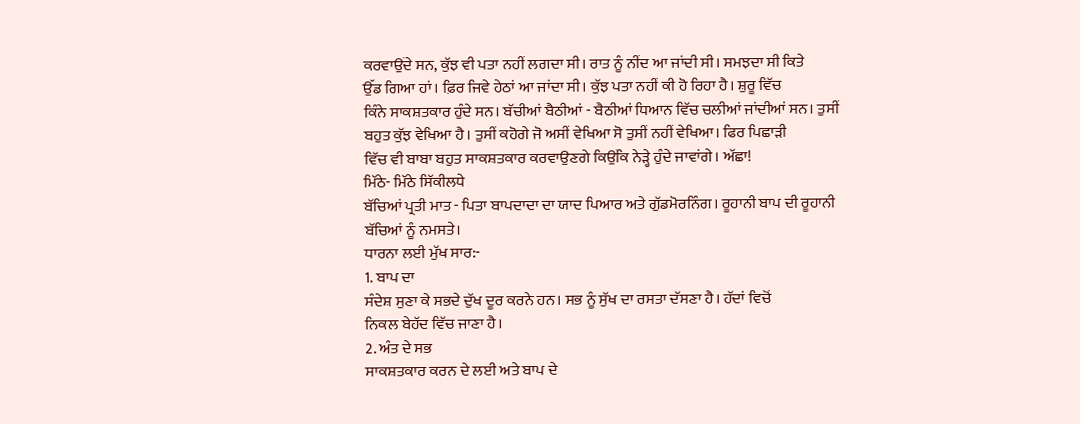ਕਰਵਾਉਂਦੇ ਸਨ, ਕੁੱਝ ਵੀ ਪਤਾ ਨਹੀਂ ਲਗਦਾ ਸੀ। ਰਾਤ ਨੂੰ ਨੀਂਦ ਆ ਜਾਂਦੀ ਸੀ। ਸਮਝਦਾ ਸੀ ਕਿਤੇ
ਉੱਡ ਗਿਆ ਹਾਂ। ਫ਼ਿਰ ਜਿਵੇ ਹੇਠਾਂ ਆ ਜਾਂਦਾ ਸੀ। ਕੁੱਝ ਪਤਾ ਨਹੀਂ ਕੀ ਹੋ ਰਿਹਾ ਹੈ। ਸ਼ੁਰੂ ਵਿੱਚ
ਕਿੰਨੇ ਸਾਕਸ਼ਤਕਾਰ ਹੁੰਦੇ ਸਨ। ਬੱਚੀਆਂ ਬੈਠੀਆਂ - ਬੈਠੀਆਂ ਧਿਆਨ ਵਿੱਚ ਚਲੀਆਂ ਜਾਂਦੀਆਂ ਸਨ। ਤੁਸੀਂ
ਬਹੁਤ ਕੁੱਝ ਵੇਖਿਆ ਹੈ। ਤੁਸੀਂ ਕਹੋਗੇ ਜੋ ਅਸੀਂ ਵੇਖਿਆ ਸੋ ਤੁਸੀਂ ਨਹੀਂ ਵੇਖਿਆ। ਫਿਰ ਪਿਛਾੜੀ
ਵਿੱਚ ਵੀ ਬਾਬਾ ਬਹੁਤ ਸਾਕਸ਼ਤਕਾਰ ਕਰਵਾਉਣਗੇ ਕਿਉਂਕਿ ਨੇੜ੍ਹੇ ਹੁੰਦੇ ਜਾਵਾਂਗੇ। ਅੱਛਾ!
ਮਿੱਠੇ- ਮਿੱਠੇ ਸਿੱਕੀਲਧੇ
ਬੱਚਿਆਂ ਪ੍ਰਤੀ ਮਾਤ - ਪਿਤਾ ਬਾਪਦਾਦਾ ਦਾ ਯਾਦ ਪਿਆਰ ਅਤੇ ਗੁੱਡਮੋਰਨਿੰਗ। ਰੂਹਾਨੀ ਬਾਪ ਦੀ ਰੂਹਾਨੀ
ਬੱਚਿਆਂ ਨੂੰ ਨਮਸਤੇ।
ਧਾਰਨਾ ਲਈ ਮੁੱਖ ਸਾਰ:-
1. ਬਾਪ ਦਾ
ਸੰਦੇਸ਼ ਸੁਣਾ ਕੇ ਸਭਦੇ ਦੁੱਖ ਦੂਰ ਕਰਨੇ ਹਨ। ਸਭ ਨੂੰ ਸੁੱਖ ਦਾ ਰਸਤਾ ਦੱਸਣਾ ਹੈ। ਹੱਦਾਂ ਵਿਚੋਂ
ਨਿਕਲ ਬੇਹੱਦ ਵਿੱਚ ਜਾਣਾ ਹੈ।
2. ਅੰਤ ਦੇ ਸਭ
ਸਾਕਸ਼ਤਕਾਰ ਕਰਨ ਦੇ ਲਈ ਅਤੇ ਬਾਪ ਦੇ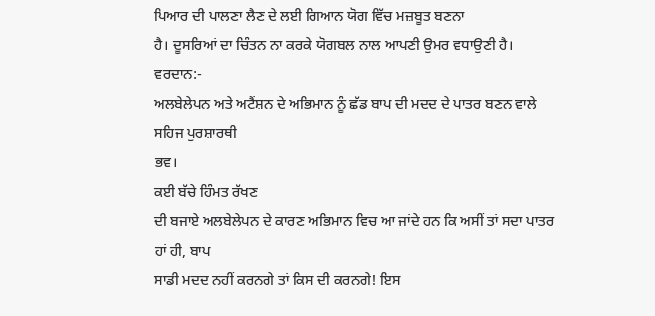ਪਿਆਰ ਦੀ ਪਾਲਣਾ ਲੈਣ ਦੇ ਲਈ ਗਿਆਨ ਯੋਗ ਵਿੱਚ ਮਜ਼ਬੂਤ ਬਣਨਾ
ਹੈ। ਦੂਸਰਿਆਂ ਦਾ ਚਿੰਤਨ ਨਾ ਕਰਕੇ ਯੋਗਬਲ ਨਾਲ ਆਪਣੀ ਉਮਰ ਵਧਾਉਣੀ ਹੈ।
ਵਰਦਾਨ:-
ਅਲਬੇਲੇਪਨ ਅਤੇ ਅਟੈਂਸ਼ਨ ਦੇ ਅਭਿਮਾਨ ਨੂੰ ਛੱਡ ਬਾਪ ਦੀ ਮਦਦ ਦੇ ਪਾਤਰ ਬਣਨ ਵਾਲੇ ਸਹਿਜ ਪੁਰਸ਼ਾਰਥੀ
ਭਵ।
ਕਈ ਬੱਚੇ ਹਿੰਮਤ ਰੱਖਣ
ਦੀ ਬਜਾਏ ਅਲਬੇਲੇਪਨ ਦੇ ਕਾਰਣ ਅਭਿਮਾਨ ਵਿਚ ਆ ਜਾਂਦੇ ਹਨ ਕਿ ਅਸੀਂ ਤਾਂ ਸਦਾ ਪਾਤਰ ਹਾਂ ਹੀ, ਬਾਪ
ਸਾਡੀ ਮਦਦ ਨਹੀਂ ਕਰਨਗੇ ਤਾਂ ਕਿਸ ਦੀ ਕਰਨਗੇ! ਇਸ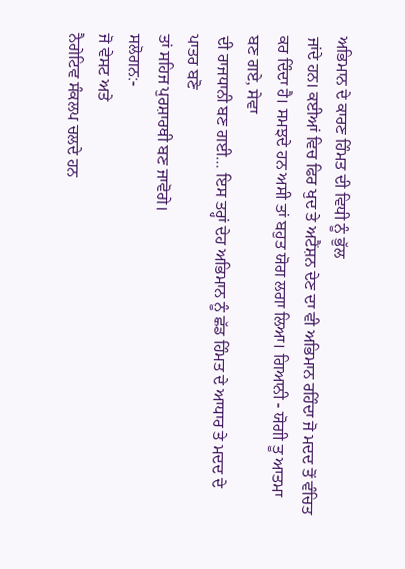ਅਭਿਮਾਨ ਦੇ ਕਾਰਣ ਹਿੰਮਤ ਦੀ ਵਿਧੀ ਨੂੰ ਭੁੱਲ
ਜਾਂਦੇ ਹਨ। ਕਈਆਂ ਵਿਚ ਫਿਰ ਖੁਦ ਤੇ ਅਟੈਂਸ਼ਨ ਦੇਣ ਦਾ ਵੀ ਅਭਿਮਾਨ ਰਹਿੰਦਾ ਜੋ ਮਦਦ ਤੋਂ ਵੰਚਿਤ
ਕਰ ਦਿੰਦਾ ਹੈ। ਸਮਝਦੇ ਹਨ ਅਸੀ ਤਾਂ ਬਹੁਤ ਯੋਗ ਲਗਾ ਲਿਆ। ਗਿਆਨੀ - ਯੋਗੀ ਤੂ ਆਤਮਾ ਬਣ ਗਏ, ਸੇਵਾ
ਦੀ ਰਾਜਧਾਨੀ ਬਣ ਗਈ… ਇਸ ਤਰ੍ਹਾਂ ਦੇਹ ਅਭਿਮਾਨ ਨੂੰ ਛੱਡ ਹਿੰਮਤ ਦੇ ਆਧਾਰ ਤੇ ਮਦਦ ਦੇ ਪਾਤਰ ਬਣੋ
ਤਾਂ ਸਹਿਜ ਪੁਰਸ਼ਾਰਥੀ ਬਣ ਜਾਵੋਗੇ।
ਸਲੋਗਨ:-
ਜੋ ਵੇਸਟ ਅਤੇ
ਨੈਗੇਟਿਵ ਸੰਕਲਪ ਚਲਦੇ ਹਨ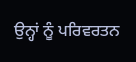ਉਨ੍ਹਾਂ ਨੂੰ ਪਰਿਵਰਤਨ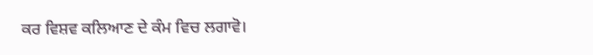ਕਰ ਵਿਸ਼ਵ ਕਲਿਆਣ ਦੇ ਕੰਮ ਵਿਚ ਲਗਾਵੋ।